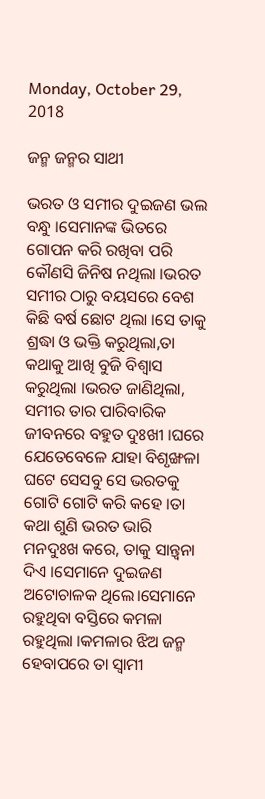Monday, October 29, 2018

ଜନ୍ମ ଜନ୍ମର ସାଥୀ

ଭରତ ଓ ସମୀର ଦୁଇଜଣ ଭଲ ବନ୍ଧୁ ।ସେମାନଙ୍କ ଭିତରେ ଗୋପନ କରି ରଖିବା ପରି କୌଣସି ଜିନିଷ ନଥିଲା ।ଭରତ ସମୀର ଠାରୁ ବୟସରେ ବେଶ କିଛି ବର୍ଷ ଛୋଟ ଥିଲା ।ସେ ତାକୁ ଶ୍ରଦ୍ଧା ଓ ଭକ୍ତି କରୁଥିଲା,ତା କଥାକୁ ଆଖି ବୁଜି ବିଶ୍ୱାସ କରୁଥିଲା ।ଭରତ ଜାଣିଥିଲା, ସମୀର ତାର ପାରିବାରିକ ଜୀବନରେ ବହୁତ ଦୁଃଖୀ ।ଘରେ ଯେତେବେଳେ ଯାହା ବିଶୃଙ୍ଖଳା ଘଟେ ସେସବୁ ସେ ଭରତକୁ ଗୋଟି ଗୋଟି କରି କହେ ।ତା କଥା ଶୁଣି ଭରତ ଭାରି ମନଦୁଃଖ କରେ, ତାକୁ ସାନ୍ତ୍ୱନା  ଦିଏ ।ସେମାନେ ଦୁଇଜଣ ଅଟୋଚାଳକ ଥିଲେ।ସେମାନେ ରହୁଥିବା ବସ୍ତିରେ କମଳା ରହୁଥିଲା ।କମଳାର ଝିଅ ଜନ୍ମ ହେବାପରେ ତା ସ୍ୱାମୀ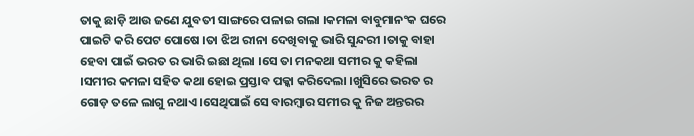ତାକୁ ଛାଡ଼ି ଆଉ ଜଣେ ଯୁବତୀ ସାଙ୍ଗରେ ପଳାଇ ଗଲା ।କମଳା ବାବୁମାନଂକ ଘରେ ପାଇଟି କରି ପେଟ ପୋଷେ ।ତା ଝିଅ ରୀନା ଦେଖିବାକୁ ଭାରି ସୁନ୍ଦରୀ ।ତାକୁ ବାହା ହେବା ପାଇଁ ଭରତ ର ଭାରି ଇଛା ଥିଲା ।ସେ ତା ମନକଥା ସମୀର କୁ କହିଲା ।ସମୀର କମଳା ସହିତ କଥା ହୋଇ ପ୍ରସ୍ତାବ ପକ୍କା କରିଦେଲା ।ଖୁସିରେ ଭରତ ର ଗୋଡ଼ ତଳେ ଲାଗୁ ନଥାଏ ।ସେଥିପାଇଁ ସେ ବାରମ୍ବାର ସମୀର କୁ ନିଜ ଅନ୍ତରର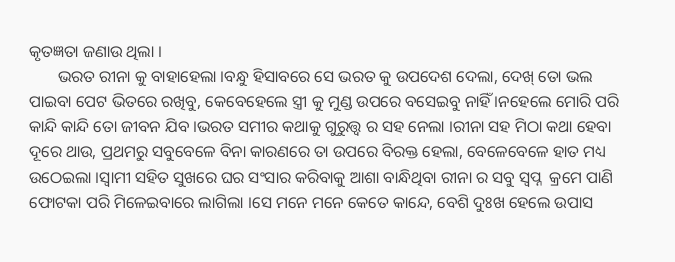କୃତଜ୍ଞତା ଜଣାଉ ଥିଲା ।
       ଭରତ ରୀନା କୁ ବାହାହେଲା ।ବନ୍ଧୁ ହିସାବରେ ସେ ଭରତ କୁ ଉପଦେଶ ଦେଲା, ଦେଖ୍ ତୋ ଭଲ ପାଇବା ପେଟ ଭିତରେ ରଖିବୁ, କେବେହେଲେ ସ୍ତ୍ରୀ କୁ ମୁଣ୍ଡ ଉପରେ ବସେଇବୁ ନାହିଁ ।ନହେଲେ ମୋରି ପରି କାନ୍ଦି କାନ୍ଦି ତୋ ଜୀବନ ଯିବ ।ଭରତ ସମୀର କଥାକୁ ଗୁରୁତ୍ତ୍ୱ ର ସହ ନେଲା ।ରୀନା ସହ ମିଠା କଥା ହେବା ଦୂରେ ଥାଉ, ପ୍ରଥମରୁ ସବୁବେଳେ ବିନା କାରଣରେ ତା ଉପରେ ବିରକ୍ତ ହେଲା, ବେଳେବେଳେ ହାତ ମଧ୍ୟ ଉଠେଇଲା ।ସ୍ୱାମୀ ସହିତ ସୁଖରେ ଘର ସଂସାର କରିବାକୁ ଆଶା ବାନ୍ଧିଥିବା ରୀନା ର ସବୁ ସ୍ୱପ୍ନ  କ୍ରମେ ପାଣି ଫୋଟକା ପରି ମିଳେଇବାରେ ଲାଗିଲା ।ସେ ମନେ ମନେ କେତେ କାନ୍ଦେ, ବେଶି ଦୁଃଖ ହେଲେ ଉପାସ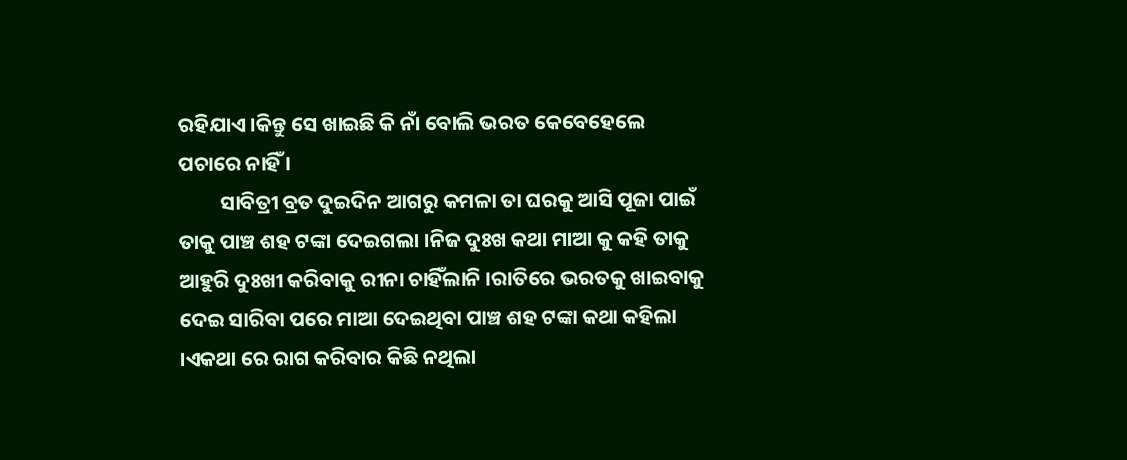ରହିଯାଏ ।କିନ୍ତୁ ସେ ଖାଇଛି କି ନାଁ ବୋଲି ଭରତ କେବେହେଲେ  ପଚାରେ ନାହିଁ ।
         ସାବିତ୍ରୀ ବ୍ରତ ଦୁଇଦିନ ଆଗରୁ କମଳା ତା ଘରକୁ ଆସି ପୂଜା ପାଇଁ ତାକୁ ପାଞ୍ଚ ଶହ ଟଙ୍କା ଦେଇଗଲା ।ନିଜ ଦୁଃଖ କଥା ମାଆ କୁ କହି ତାକୁ ଆହୁରି ଦୁଃଖୀ କରିବାକୁ ରୀନା ଚାହିଁଲାନି ।ରାତିରେ ଭରତକୁ ଖାଇବାକୁ ଦେଇ ସାରିବା ପରେ ମାଆ ଦେଇଥିବା ପାଞ୍ଚ ଶହ ଟଙ୍କା କଥା କହିଲା ।ଏକଥା ରେ ରାଗ କରିବାର କିଛି ନଥିଲା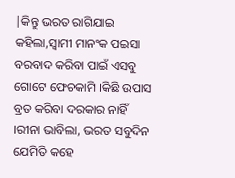|କିନ୍ତୁ ଭରତ ରାଗିଯାଇ କହିଲା,ସ୍ୱାମୀ ମାନଂକ ପଇସା ବରବାଦ କରିବା ପାଇଁ ଏସବୁ ଗୋଟେ ଫେଚକାମି ।କିଛି ଉପାସ ବ୍ରତ କରିବା ଦରକାର ନାହିଁ ।ରୀନା ଭାବିଲା, ଭରତ ସବୁଦିନ ଯେମିତି କହେ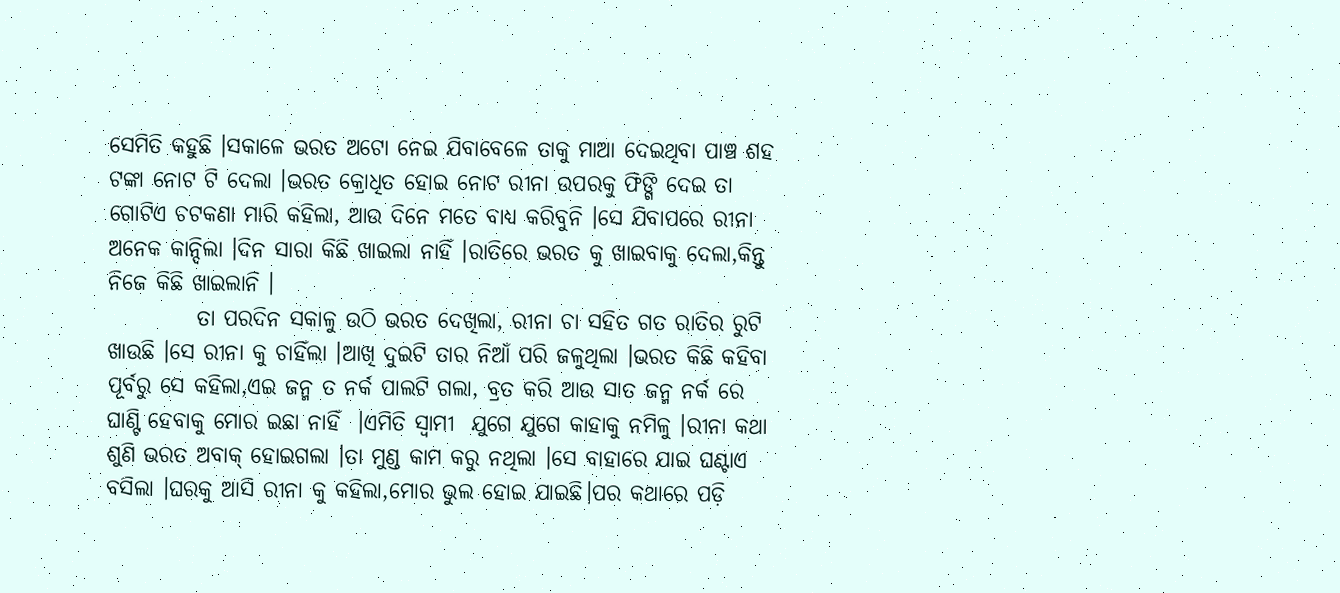ସେମିତି କହୁଛି ।ସକାଳେ ଭରତ ଅଟୋ ନେଇ ଯିବାବେଳେ ତାକୁ ମାଆ ଦେଇଥିବା ପାଞ୍ଚ ଶହ ଟଙ୍କା ନୋଟ ଟି ଦେଲା ।ଭରତ କ୍ରୋଧିତ ହୋଇ ନୋଟ ରୀନା ଉପରକୁ ଫିଙ୍ଗି ଦେଇ ତା ଗୋଟିଏ ଚଟକଣା ମାରି କହିଲା, ଆଉ ଦିନେ ମତେ ବାଧ୍ୟ କରିବୁନି ।ସେ ଯିବାପରେ ରୀନା ଅନେକ କାନ୍ଦିଲା ।ଦିନ ସାରା କିଛି ଖାଇଲା ନାହିଁ ।ରାତିରେ ଭରତ କୁ ଖାଇବାକୁ ଦେଲା,କିନ୍ତୁ ନିଜେ କିଛି ଖାଇଲାନି ।
          ତା ପରଦିନ ସକାଳୁ ଉଠି ଭରତ ଦେଖିଲା, ରୀନା ଚା ସହିତ ଗତ ରାତିର ରୁଟି ଖାଉଛି ।ସେ ରୀନା କୁ ଚାହିଁଲା ।ଆଖି ଦୁଇଟି ତାର ନିଆଁ ପରି ଜଳୁଥିଲା ।ଭରତ କିଛି କହିବା ପୂର୍ବରୁ ସେ କହିଲା,ଏଇ ଜନ୍ମ ତ ନର୍କ ପାଲଟି ଗଲା, ବ୍ରତ କରି ଆଉ ସାତ ଜନ୍ମ ନର୍କ ରେ ଘାଣ୍ଟି ହେବାକୁ ମୋର ଇଛା ନାହିଁ  ।ଏମିତି ସ୍ୱାମୀ  ଯୁଗେ ଯୁଗେ କାହାକୁ ନମିଳୁ ।ରୀନା କଥା ଶୁଣି ଭରତ ଅବାକ୍ ହୋଇଗଲା ।ତା ମୁଣ୍ଡ କାମ କରୁ ନଥିଲା ।ସେ ବାହାରେ ଯାଇ ଘଣ୍ଟାଏ ବସିଲା ।ଘରକୁ ଆସି ରୀନା କୁ କହିଲା,ମୋର ଭୁଲ ହୋଇ ଯାଇଛି।ପର କଥାରେ ପଡ଼ି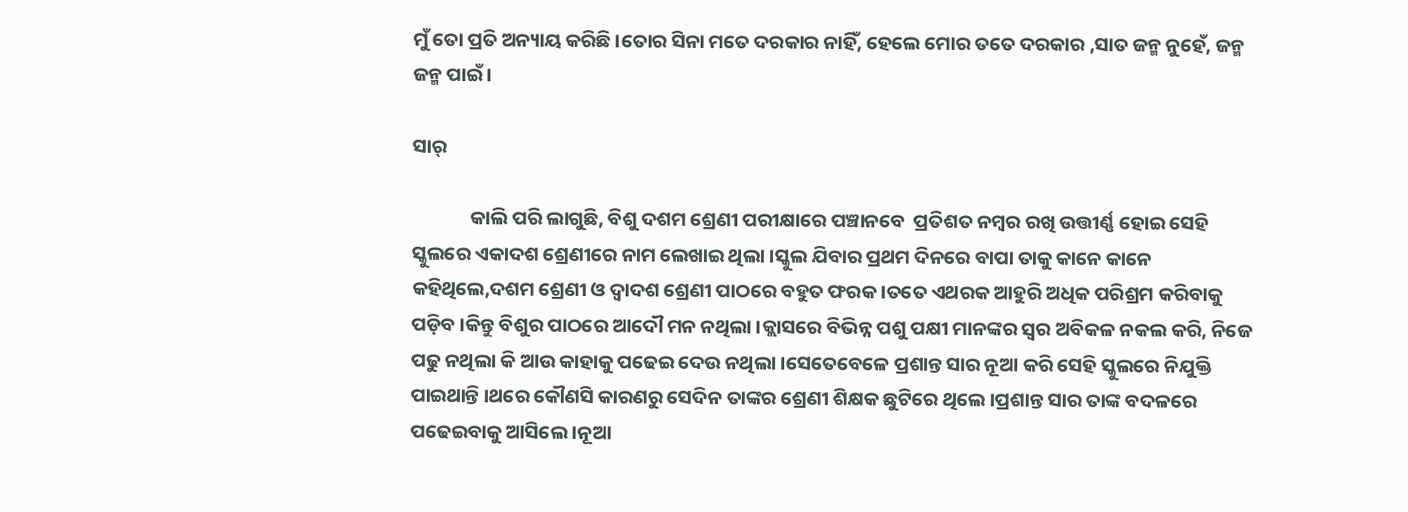ମୁଁ ତୋ ପ୍ରତି ଅନ୍ୟାୟ କରିଛି ।ତୋର ସିନା ମତେ ଦରକାର ନାହିଁ, ହେଲେ ମୋର ତତେ ଦରକାର ,ସାତ ଜନ୍ମ ନୁହେଁ, ଜନ୍ମ ଜନ୍ମ ପାଇଁ ।

ସାର୍

             କାଲି ପରି ଲାଗୁଛି, ବିଶୁ ଦଶମ ଶ୍ରେଣୀ ପରୀକ୍ଷାରେ ପଞ୍ଚାନବେ  ପ୍ରତିଶତ ନମ୍ବର ରଖି ଉତ୍ତୀର୍ଣ୍ଣ ହୋଇ ସେହି ସ୍କୁଲରେ ଏକାଦଶ ଶ୍ରେଣୀରେ ନାମ ଲେଖାଇ ଥିଲା ।ସ୍କୁଲ ଯିବାର ପ୍ରଥମ ଦିନରେ ବାପା ତାକୁ କାନେ କାନେ କହିଥିଲେ,ଦଶମ ଶ୍ରେଣୀ ଓ ଦ୍ୱାଦଶ ଶ୍ରେଣୀ ପାଠରେ ବହୁତ ଫରକ ।ତତେ ଏଥରକ ଆହୁରି ଅଧିକ ପରିଶ୍ରମ କରିବାକୁ ପଡ଼ିବ ।କିନ୍ତୁ ବିଶୁର ପାଠରେ ଆଦୌ ମନ ନଥିଲା ।କ୍ଲାସରେ ବିଭିନ୍ନ ପଶୁ ପକ୍ଷୀ ମାନଙ୍କର ସ୍ୱର ଅବିକଳ ନକଲ କରି, ନିଜେ ପଢୁ ନଥିଲା କି ଆଉ କାହାକୁ ପଢେଇ ଦେଉ ନଥିଲା ।ସେତେବେଳେ ପ୍ରଶାନ୍ତ ସାର ନୂଆ କରି ସେହି ସ୍କୁଲରେ ନିଯୁକ୍ତି ପାଇଥାନ୍ତି ।ଥରେ କୌଣସି କାରଣରୁ ସେଦିନ ତାଙ୍କର ଶ୍ରେଣୀ ଶିକ୍ଷକ ଛୁଟିରେ ଥିଲେ ।ପ୍ରଶାନ୍ତ ସାର ତାଙ୍କ ବଦଳରେ ପଢେଇବାକୁ ଆସିଲେ ।ନୂଆ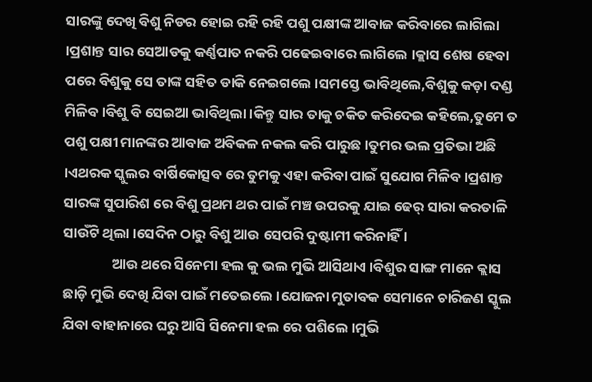ସାରଙ୍କୁ ଦେଖି ବିଶୁ ନିଡର ହୋଇ ରହି ରହି ପଶୁ ପକ୍ଷୀଙ୍କ ଆବାଜ କରିବାରେ ଲାଗିଲା ।ପ୍ରଶାନ୍ତ ସାର ସେଆଡକୁ କର୍ଣ୍ଣପାତ ନକରି ପଢେଇବାରେ ଲାଗିଲେ ।କ୍ଲାସ ଶେଷ ହେବା ପରେ ବିଶୁକୁ ସେ ତାଙ୍କ ସହିତ ଡାକି ନେଇଗଲେ ।ସମସ୍ତେ ଭାବିଥିଲେ,ବିଶୁକୁ କଡ଼ା ଦଣ୍ଡ ମିଳିବ ।ବିଶୁ ବି ସେଇଆ ଭାବିଥିଲା ।କିନ୍ତୁ ସାର ତାକୁ ଚକିତ କରିଦେଇ କହିଲେ,ତୁମେ ତ ପଶୁ ପକ୍ଷୀ ମାନଙ୍କର ଆବାଜ ଅବିକଳ ନକଲ କରି ପାରୁଛ ।ତୁମର ଭଲ ପ୍ରତିଭା ଅଛି ।ଏଥରକ ସ୍କୁଲର ବାର୍ଷିକୋତ୍ସବ ରେ ତୁମକୁ ଏହା କରିବା ପାଇଁ ସୁଯୋଗ ମିଳିବ ।ପ୍ରଶାନ୍ତ ସାରଙ୍କ ସୁପାରିଶ ରେ ବିଶୁ ପ୍ରଥମ ଥର ପାଇଁ ମଞ୍ଚ ଉପରକୁ ଯାଇ ଢେର୍ ସାରା କରତାଳି ସାଉଁଟି ଥିଲା ।ସେଦିନ ଠାରୁ ବିଶୁ ଆଉ ସେପରି ଦୁଷ୍ଟାମୀ କରିନାହିଁ ।
               ଆଉ ଥରେ ସିନେମା ହଲ କୁ ଭଲ ମୁଭି ଆସିଥାଏ ।ବିଶୁର ସାଙ୍ଗ ମାନେ କ୍ଲାସ ଛାଡ଼ି ମୁଭି ଦେଖି ଯିବା ପାଇଁ ମତେଇଲେ ।ଯୋଜନା ମୁତାବକ ସେମାନେ ଚାରିଜଣ ସ୍କୁଲ ଯିବା ବାହାନାରେ ଘରୁ ଆସି ସିନେମା ହଲ ରେ ପଶିଲେ ।ମୁଭି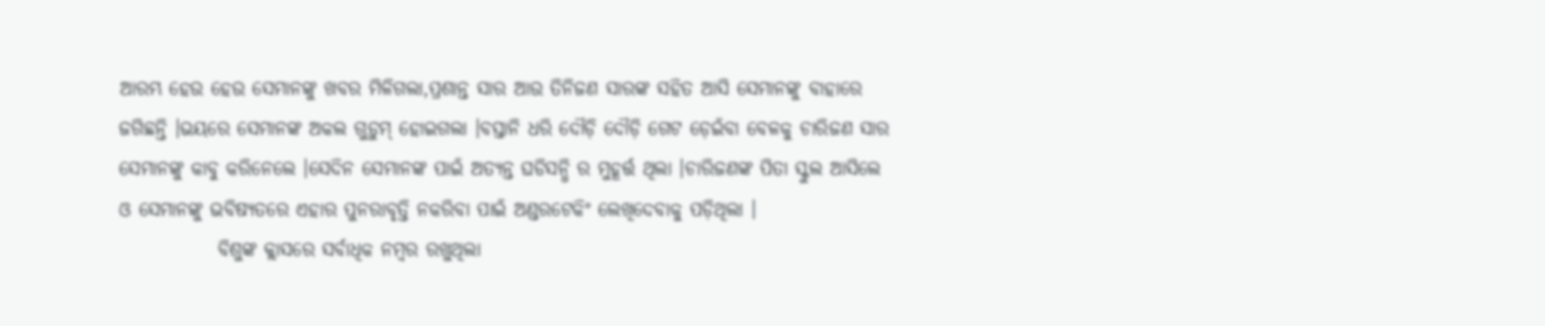ଆରମ୍ଭ ହେଉ ହେଉ ସେମାନଙ୍କୁ ଖବର ମିଳିଗଲା,ପ୍ରଶାନ୍ତ ସାର ଆଉ ତିନିଜଣ ସାରଙ୍କ ସହିତ ଆସି ସେମାନଙ୍କୁ ବାହାରେ ଜଗିଛନ୍ତି ।ଭୟରେ ସେମାନଙ୍କ ଅକଲ ଗୁଡ଼ୁମ୍ ହୋଇଗଲା ।ବସ୍ତାନି ଧରି ଦୌଡ଼ି ଦୌଡ଼ି ଗେଟ ଡ଼େଇଁବା ବେଳକୁ ଚାରିଜଣ ସାର ସେମାନଙ୍କୁ କାବୁ କରିନେଲେ ।ସେଦିନ ସେମାନଙ୍କ ପାଇଁ ଅତ୍ୟନ୍ତ ଘଡିସନ୍ଧି ର ମୁହୂର୍ତ୍ତ ଥିଲା ।ଚାରିଜଣଙ୍କ ପିତା ସ୍କୁଲ ଆସିଲେ ଓ ସେମାନଙ୍କୁ ଭବିଷ୍ୟତରେ ଏହାର ପୁନରାବୃତ୍ତି ନକରିବା ପାଇଁ ଅଣ୍ଡରଟେକିଂ ଲେଖିଦେବାକୁ ପଡ଼ିଥିଲା ।
             ବିଶୁଙ୍କ କ୍ଲାସରେ ସର୍ବାଧିକ ନମ୍ବର ରଖୁଥିଲା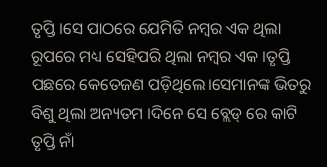ତୃପ୍ତି ।ସେ ପାଠରେ ଯେମିତି ନମ୍ବର ଏକ ଥିଲା ରୂପରେ ମଧ୍ୟ ସେହିପରି ଥିଲା ନମ୍ବର ଏକ ।ତୃପ୍ତି ପଛରେ କେତେଜଣ ପଡ଼ିଥିଲେ।ସେମାନଙ୍କ ଭିତରୁ ବିଶୁ ଥିଲା ଅନ୍ୟତମ ।ଦିନେ ସେ ବ୍ଲେଡ୍ ରେ କାଟି ତୃପ୍ତି ନାଁ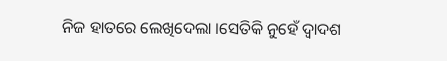ନିଜ ହାତରେ ଲେଖିଦେଲା ।ସେତିକି ନୁହେଁ ଦ୍ୱାଦଶ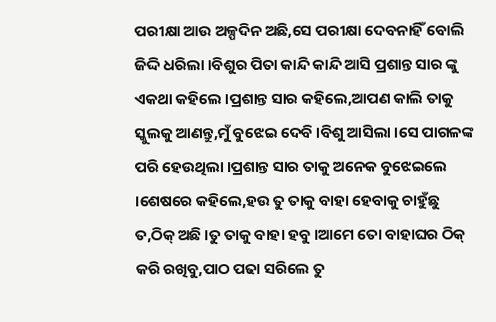ପରୀକ୍ଷା ଆଉ ଅଳ୍ପଦିନ ଅଛି,ସେ ପରୀକ୍ଷା ଦେବନାହିଁ ବୋଲି ଜିଦ୍ଦି ଧରିଲା ।ବିଶୁର ପିତା କାନ୍ଦି କାନ୍ଦି ଆସି ପ୍ରଶାନ୍ତ ସାର ଙ୍କୁ ଏକଥା କହିଲେ ।ପ୍ରଶାନ୍ତ ସାର କହିଲେ,ଆପଣ କାଲି ତାକୁ ସ୍କୁଲକୁ ଆଣନ୍ତୁ,ମୁଁ ବୁଝେଇ ଦେବି ।ବିଶୁ ଆସିଲା ।ସେ ପାଗଳଙ୍କ ପରି ହେଉଥିଲା ।ପ୍ରଶାନ୍ତ ସାର ତାକୁ ଅନେକ ବୁଝେଇଲେ ।ଶେଷରେ କହିଲେ,ହଉ ତୁ ତାକୁ ବାହା ହେବାକୁ ଚାହୁଁଛୁ ତ,ଠିକ୍ ଅଛି ।ତୁ ତାକୁ ବାହା ହବୁ ।ଆମେ ତୋ ବାହାଘର ଠିକ୍ କରି ରଖିବୁ,ପାଠ ପଢା ସରିଲେ ତୁ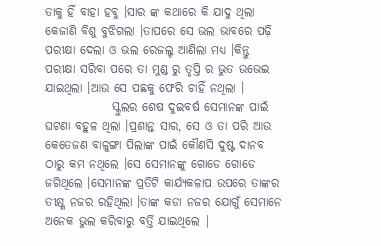ତାକୁ ହିଁ ବାହା ହବୁ ।ସାର ଙ୍କ କଥାରେ କି ଯାଦୁ ଥିଲା କେଜାଣି ବିଶୁ ବୁଝିଗଲା ।ତାପରେ ସେ ଭଲ ଭାବରେ ପଢ଼ି ପରୀକ୍ଷା ଦେଲା ଓ ଭଲ ରେଜଲ୍ଟ ଆଣିଲା ମଧ୍ୟ ।କିନ୍ତୁ ପରୀକ୍ଷା ସରିବା ପରେ ତା ମୁଣ୍ଡ ରୁ ତୃପ୍ତି ର ଭୁତ ଉଭେଇ ଯାଇଥିଲା ।ଆଉ ସେ ପଛକୁ ଫେରି ଚାହିଁ ନଥିଲା ।
              ସ୍କୁଲର ଶେଷ ଦୁଇବର୍ଷ ସେମାନଙ୍କ ପାଇଁ ଘଟଣା ବହୁଳ ଥିଲା ।ପ୍ରଶାନ୍ତ ସାର, ସେ ଓ ତା ପରି ଆଉ କେତେଜଣ ବାଳୁଙ୍ଗା ପିଲାଙ୍କ ପାଇଁ କୌଣସି ଦୁଷ୍ଟ ଦାନବ ଠାରୁ କମ ନଥିଲେ ।ସେ ସେମାନଙ୍କୁ ଗୋଡେ ଗୋଡେ ଜଗିଥିଲେ ।ସେମାନଙ୍କ ପ୍ରତିଟି କାର୍ଯ୍ୟକଳାପ ଉପରେ ତାଙ୍କର ତୀକ୍ଷ୍ଣ ନଜର ରହିଥିଲା ।ତାଙ୍କ କଡା ନଜର ଯୋଗୁଁ ସେମାନେ ଅନେକ ଭୁଲ କରିବାରୁ ବର୍ତ୍ତି ଯାଇଥିଲେ |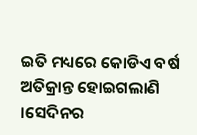ଇତି ମଧ୍ୟରେ କୋଡିଏ ବର୍ଷ ଅତିକ୍ରାନ୍ତ ହୋଇଗଲାଣି ।ସେଦିନର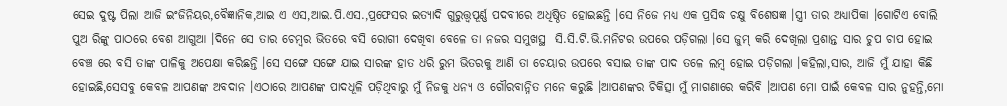ସେଇ ଦୁଷ୍ଟ ପିଲା ଆଜି ଇଂଜିନିୟର,ବୈଜ୍ଞାନିକ,ଆଇ ଏ ଏସ,ଆଇ.ପି.ଏସ.,ପ୍ରଫେସର ଇତ୍ୟାଦି ଗୁରୁତ୍ତ୍ୱପୂର୍ଣ୍ଣ ପଦବୀରେ ଅଧିଷ୍ଠିତ ହୋଇଛନ୍ତି ।ସେ ନିଜେ ମଧ୍ୟ ଏକ ପ୍ରସିଦ୍ଧ ଚକ୍ଷୁ ବିଶେଷଜ୍ଞ ।ସ୍ତ୍ରୀ ତାର ଅଧ୍ୟାପିକା ।ଗୋଟିଏ ବୋଲି ପୁଅ ରିଙ୍କୁ ପାଠରେ ବେଶ ଆଗୁଆ ।ଦିନେ ସେ ତାର ଚେମ୍ବର ଭିତରେ ବସି ରୋଗୀ ଦେଖିବା ବେଳେ ତା ନଜର ସମୁଖସ୍ଥ  ସି.ସି.ଟି.ଭି.ମନିଟର ଉପରେ ପଡ଼ିଗଲା ।ସେ ଜୁମ୍ କରି ଦେଖିଲା ପ୍ରଶାନ୍ତ ସାର ଚୁପ ଚାପ ହୋଇ ବେଞ୍ଚ ରେ ବସି ତାଙ୍କ ପାଳିକୁ ଅପେକ୍ଷା କରିଛନ୍ତି ।ସେ ସଙ୍ଗେ ସଙ୍ଗେ ଯାଇ ସାରଙ୍କ ହାତ ଧରି ରୁମ ଭିତରକୁ ଆଣି ତା ଚେୟାର ଉପରେ ବସାଇ ତାଙ୍କ ପାଦ ତଳେ ଲମ୍ବ ହୋଇ ପଡ଼ିଗଲା ।କହିଲା,ସାର, ଆଜି ମୁଁ ଯାହା କିଛି ହୋଇଛି,ସେସବୁ କେବଳ ଆପଣଙ୍କ ଅବଦାନ ।ଏଠାରେ ଆପଣଙ୍କ ପାଦଧୂଳି ପଡ଼ିଥିବାରୁ ମୁଁ ନିଜକୁ ଧନ୍ୟ ଓ ଗୌରବାନ୍ନିତ ମନେ କରୁଛି ।ଆପଣଙ୍କର ଚିକିତ୍ସା ମୁଁ ମାଗଣାରେ କରିବି ।ଆପଣ ମୋ ପାଇଁ କେବଳ ସାର ନୁହନ୍ତି,ମୋ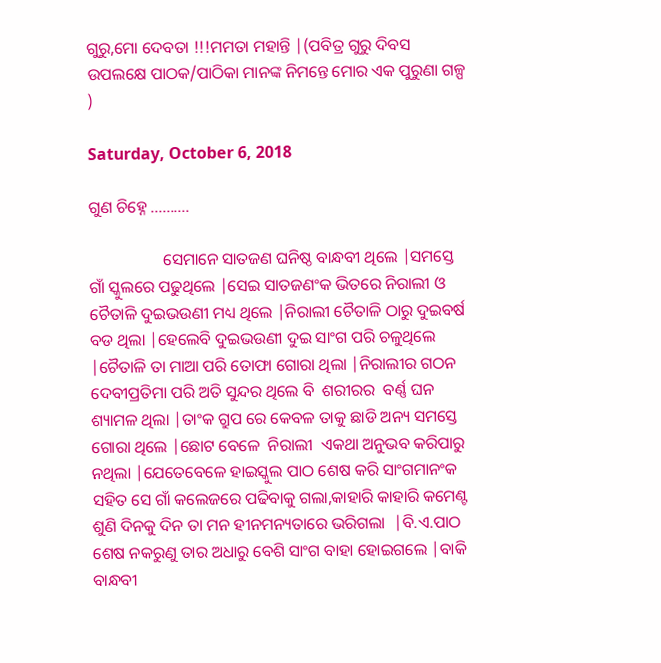ଗୁରୁ,ମୋ ଦେବତା !!!ମମତା ମହାନ୍ତି |(ପବିତ୍ର ଗୁରୁ ଦିବସ ଉପଲକ୍ଷେ ପାଠକ/ପାଠିକା ମାନଙ୍କ ନିମନ୍ତେ ମୋର ଏକ ପୁରୁଣା ଗଳ୍ପ )

Saturday, October 6, 2018

ଗୁଣ ଚିହ୍ନେ ..........

                  ସେମାନେ ସାତଜଣ ଘନିଷ୍ଠ ବାନ୍ଧବୀ ଥିଲେ |ସମସ୍ତେ ଗାଁ ସ୍କୁଲରେ ପଢୁଥିଲେ |ସେଇ ସାତଜଣଂକ ଭିତରେ ନିରାଲୀ ଓ ଚୈତାଳି ଦୁଇଭଉଣୀ ମଧ୍ୟ ଥିଲେ |ନିରାଲୀ ଚୈତାଳି ଠାରୁ ଦୁଇବର୍ଷ ବଡ ଥିଲା |ହେଲେବି ଦୁଇଭଉଣୀ ଦୁଇ ସାଂଗ ପରି ଚଳୁଥିଲେ |ଚୈତାଳି ତା ମାଆ ପରି ତୋଫା ଗୋରା ଥିଲା |ନିରାଲୀର ଗଠନ ଦେବୀପ୍ରତିମା ପରି ଅତି ସୁନ୍ଦର ଥିଲେ ବି  ଶରୀରର  ବର୍ଣ୍ଣ ଘନ ଶ୍ୟାମଳ ଥିଲା |ତାଂକ ଗ୍ରୁପ ରେ କେବଳ ତାକୁ ଛାଡି ଅନ୍ୟ ସମସ୍ତେ ଗୋରା ଥିଲେ |ଛୋଟ ବେଳେ  ନିରାଲୀ  ଏକଥା ଅନୁଭବ କରିପାରୁ ନଥିଲା |ଯେତେବେଳେ ହାଇସ୍କୁଲ ପାଠ ଶେଷ କରି ସାଂଗମାନଂକ ସହିତ ସେ ଗାଁ କଲେଜରେ ପଢିବାକୁ ଗଲା,କାହାରି କାହାରି କମେଣ୍ଟ ଶୁଣି ଦିନକୁ ଦିନ ତା ମନ ହୀନମନ୍ୟତାରେ ଭରିଗଲା  |ବି.ଏ.ପାଠ ଶେଷ ନକରୁଣୁ ତାର ଅଧାରୁ ବେଶି ସାଂଗ ବାହା ହୋଇଗଲେ |ବାକି ବାନ୍ଧବୀ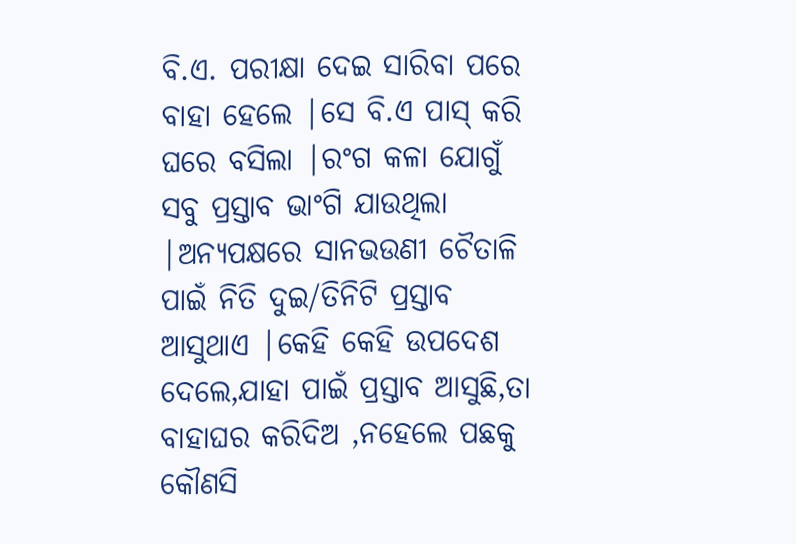ବି.ଏ. ପରୀକ୍ଷା ଦେଇ ସାରିବା ପରେ ବାହା ହେଲେ |ସେ ବି.ଏ ପାସ୍ କରି ଘରେ ବସିଲା |ରଂଗ କଳା ଯୋଗୁଁ ସବୁ ପ୍ରସ୍ତାବ ଭାଂଗି ଯାଉଥିଲା |ଅନ୍ୟପକ୍ଷରେ ସାନଭଉଣୀ ଚୈତାଳି ପାଇଁ ନିତି ଦୁଇ/ତିନିଟି ପ୍ରସ୍ତାବ ଆସୁଥାଏ |କେହି କେହି ଉପଦେଶ ଦେଲେ,ଯାହା ପାଇଁ ପ୍ରସ୍ତାବ ଆସୁଛି,ତା  ବାହାଘର କରିଦିଅ ,ନହେଲେ ପଛକୁ କୌଣସି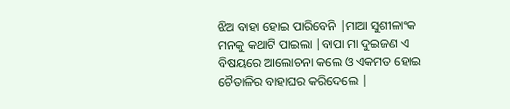ଝିଅ ବାହା ହୋଇ ପାରିବେନି |ମାଆ ସୁଶୀଳାଂକ ମନକୁ କଥାଟି ପାଇଲା |ବାପା ମା ଦୁଇଜଣ ଏ ବିଷୟରେ ଆଲୋଚନା କଲେ ଓ ଏକମତ ହୋଇ ଚୈତାଳିର ବାହାଘର କରିଦେଲେ |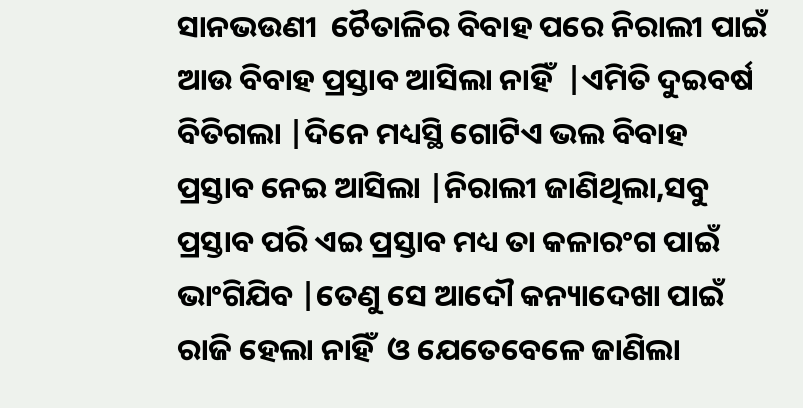ସାନଭଉଣୀ  ଚୈତାଳିର ବିବାହ ପରେ ନିରାଲୀ ପାଇଁ ଆଉ ବିବାହ ପ୍ରସ୍ତାବ ଆସିଲା ନାହିଁ  |ଏମିତି ଦୁଇବର୍ଷ ବିତିଗଲା |ଦିନେ ମଧ୍ୟସ୍ଥି ଗୋଟିଏ ଭଲ ବିବାହ ପ୍ରସ୍ତାବ ନେଇ ଆସିଲା |ନିରାଲୀ ଜାଣିଥିଲା,ସବୁ ପ୍ରସ୍ତାବ ପରି ଏଇ ପ୍ରସ୍ତାବ ମଧ୍ୟ ତା କଳାରଂଗ ପାଇଁ ଭାଂଗିଯିବ |ତେଣୁ ସେ ଆଦୌ କନ୍ୟାଦେଖା ପାଇଁ ରାଜି ହେଲା ନାହିଁ  ଓ ଯେତେବେଳେ ଜାଣିଲା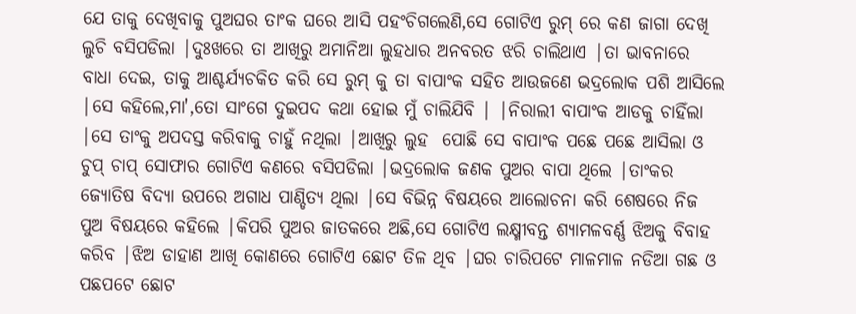ଯେ ତାକୁ ଦେଖିବାକୁ ପୁଅଘର ତାଂକ ଘରେ ଆସି ପହଂଚିଗଲେଣି,ସେ ଗୋଟିଏ ରୁମ୍ ରେ କଣ ଜାଗା ଦେଖି ଲୁଚି ବସିପଡିଲା |ଦୁଃଖରେ ତା ଆଖିରୁ ଅମାନିଆ ଲୁହଧାର ଅନବରତ ଝରି ଚାଲିଥାଏ |ତା ଭାବନାରେ ବାଧା ଦେଇ, ତାକୁ ଆଶ୍ଚର୍ଯ୍ୟଚକିତ କରି ସେ ରୁମ୍ କୁ ତା ବାପାଂକ ସହିତ ଆଉଜଣେ ଭଦ୍ରଲୋକ ପଶି ଆସିଲେ |ସେ କହିଲେ,ମା',ତୋ ସାଂଗେ ଦୁଇପଦ କଥା ହୋଇ ମୁଁ ଚାଲିଯିବି | |ନିରାଲୀ ବାପାଂକ ଆଡକୁ ଚାହିଁଲା |ସେ ତାଂକୁ ଅପଦସ୍ତ କରିବାକୁ ଚାହୁଁ ନଥିଲା |ଆଖିରୁ ଲୁହ  ପୋଛି ସେ ବାପାଂକ ପଛେ ପଛେ ଆସିଲା ଓ ଚୁପ୍ ଚାପ୍ ସୋଫାର ଗୋଟିଏ କଣରେ ବସିପଡିଲା |ଭଦ୍ରଲୋକ ଜଣକ ପୁଅର ବାପା ଥିଲେ |ତାଂକର  ଜ୍ୟୋତିଷ ବିଦ୍ୟା ଉପରେ ଅଗାଧ ପାଣ୍ଡିତ୍ୟ ଥିଲା |ସେ ବିଭିନ୍ନ ବିଷୟରେ ଆଲୋଚନା କରି ଶେଷରେ ନିଜ ପୁଅ ବିଷୟରେ କହିଲେ |କିପରି ପୁଅର ଜାତକରେ ଅଛି,ସେ ଗୋଟିଏ ଲକ୍ଷ୍ମୀବନ୍ତ ଶ୍ୟାମଳବର୍ଣ୍ଣ ଝିଅକୁ ବିବାହ କରିବ |ଝିଅ ଡାହାଣ ଆଖି କୋଣରେ ଗୋଟିଏ ଛୋଟ ତିଳ ଥିବ |ଘର ଚାରିପଟେ ମାଳମାଳ ନଡିଆ ଗଛ ଓ ପଛପଟେ ଛୋଟ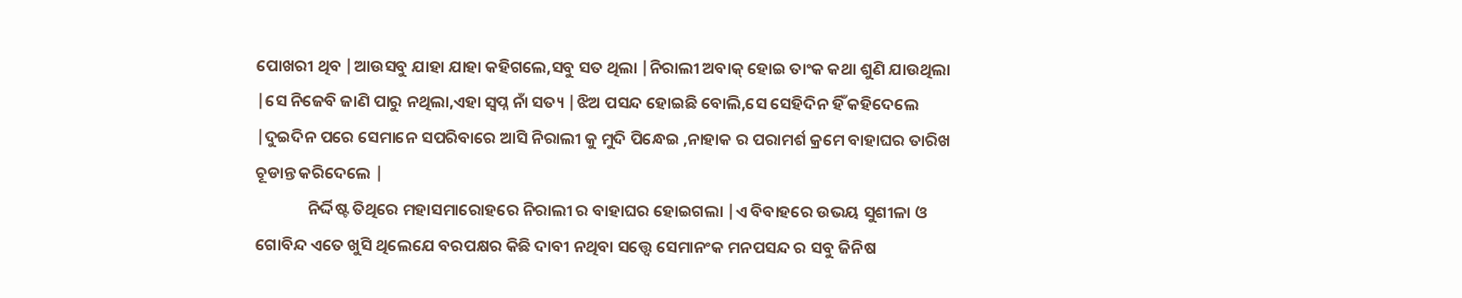ପୋଖରୀ ଥିବ |ଆଉସବୁ ଯାହା ଯାହା କହିଗଲେ,ସବୁ ସତ ଥିଲା |ନିରାଲୀ ଅବାକ୍ ହୋଇ ତାଂକ କଥା ଶୁଣି ଯାଉଥିଲା |ସେ ନିଜେବି ଜାଣି ପାରୁ ନଥିଲା,ଏହା ସ୍ବପ୍ନ ନାଁ ସତ୍ୟ |ଝିଅ ପସନ୍ଦ ହୋଇଛି ବୋଲି,ସେ ସେହିଦିନ ହିଁ କହିଦେଲେ |ଦୁଇଦିନ ପରେ ସେମାନେ ସପରିବାରେ ଆସି ନିରାଲୀ କୁ ମୁଦି ପିନ୍ଧେଇ ,ନାହାକ ର ପରାମର୍ଶ କ୍ରମେ ବାହାଘର ତାରିଖ ଚୂଡାନ୍ତ କରିଦେଲେ |
              ନିର୍ଦ୍ଦିଷ୍ଟ ତିଥିରେ ମହାସମାରୋହରେ ନିରାଲୀ ର ବାହାଘର ହୋଇଗଲା |ଏ ବିବାହରେ ଉଭୟ ସୁଶୀଳା ଓ ଗୋବିନ୍ଦ ଏତେ ଖୁସି ଥିଲେଯେ ବରପକ୍ଷର କିଛି ଦାବୀ ନଥିବା ସତ୍ତ୍ବେ ସେମାନଂକ ମନପସନ୍ଦ ର ସବୁ ଜିନିଷ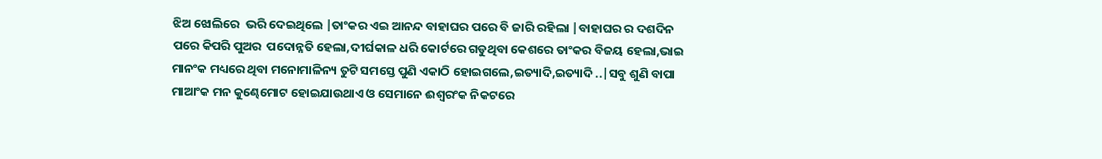ଝିଅ ଝୋଲିରେ  ଭରି ଦେଇଥିଲେ |ତାଂକର ଏଇ ଆନନ୍ଦ ବାହାଘର ପରେ ବି ଜାରି ରହିଲା |ବାହାଘର ର ଦଶଦିନ ପରେ କିପରି ପୁଅର  ପଦୋନ୍ନତି ହେଲା,ଦୀର୍ଘକାଳ ଧରି କୋର୍ଟରେ ଗଡୁଥିବା କେଶରେ ତାଂକର ବିଜୟ ହେଲା,ଭାଇ ମାନଂକ ମଧ୍ୟରେ ଥିବା ମନୋମାଳିନ୍ୟ ତୁଟି ସମସ୍ତେ ପୁଣି ଏକାଠି ହୋଇଗଲେ,ଇତ୍ୟାଦି,ଇତ୍ୟାଦି ..|ସବୁ ଶୁଣି ବାପା ମାଆଂକ ମନ କୁଣ୍ଢେମୋଟ ହୋଇଯାଉଥାଏ ଓ ସେମାନେ ଈଶ୍ବରଂକ ନିକଟରେ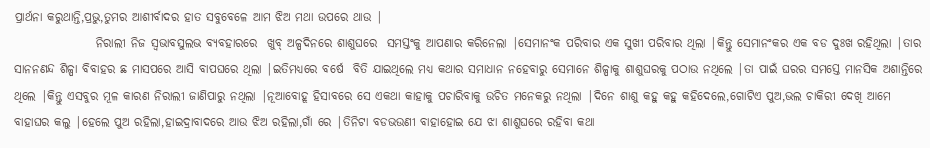ପ୍ରାର୍ଥନା କରୁଥାନ୍ତି,ପ୍ରଭୁ,ତୁମର ଆଶୀର୍ବାଦର ହାତ ସବୁବେଳେ ଆମ ଝିଅ ମଥା ଉପରେ ଥାଉ |
                 ନିରାଲୀ ନିଜ ସ୍ବଭାବସୁଲଭ ବ୍ୟବହାରରେ  ଖୁବ୍ ଅଳ୍ପଦିନରେ ଶାଶୁଘରେ  ସମସ୍ତଂକୁ ଆପଣାର କରିନେଲା |ସେମାନଂକ ପରିବାର ଏକ ସୁଖୀ ପରିବାର ଥିଲା |କିନ୍ତୁ ସେମାନଂକର ଏକ ବଡ ଦୁଃଖ ରହିଥିଲା |ତାର ସାନନଣନ୍ଦ ଶିଳ୍ପା ବିବାହର ଛ ମାସପରେ ଆସି ବାପଘରେ ଥିଲା |ଇତିମଧ୍ୟରେ ବର୍ଷେ  ବିତି ଯାଇଥିଲେ ମଧ୍ୟ କଥାର ସମାଧାନ ନହେବାରୁ ସେମାନେ ଶିଳ୍ପାକୁ ଶାଶୁଘରକୁ ପଠାଉ ନଥିଲେ |ତା ପାଇଁ ଘରର ସମସ୍ତେ ମାନସିକ ଅଶାନ୍ତିରେ ଥିଲେ |କିନ୍ତୁ ଏସବୁର ମୂଳ କାରଣ ନିରାଲୀ ଜାଣିପାରୁ ନଥିଲା |ନୂଆବୋହୂ ହିସାବରେ ସେ ଏକଥା କାହାକୁ ପଚାରିବାକୁ ଉଚିତ ମନେକରୁ ନଥିଲା |ଦିନେ ଶାଶୁ କହୁ କହୁ କହିଦେଲେ,ଗୋଟିଏ ପୁଅ,ଭଲ ଚାକିରୀ ଦେଖି ଆମେ ବାହାଘର କଲୁ |ହେଲେ ପୁଅ ରହିଲା,ହାଇଦ୍ରାବାଦରେ ଆଉ ଝିଅ ରହିଲା,ଗାଁ ରେ |ତିନିଟା ବଡଭଉଣୀ ବାହାହୋଇ ଯେ ଝା ଶାଶୁଘରେ ରହିବା କଥା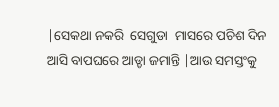|ସେକଥା ନକରି  ସେଗୁଡା  ମାସରେ ପଚିଶ ଦିନ ଆସି ବାପଘରେ ଆଡ୍ଡା ଜମାନ୍ତି |ଆଉ ସମସ୍ତଂକୁ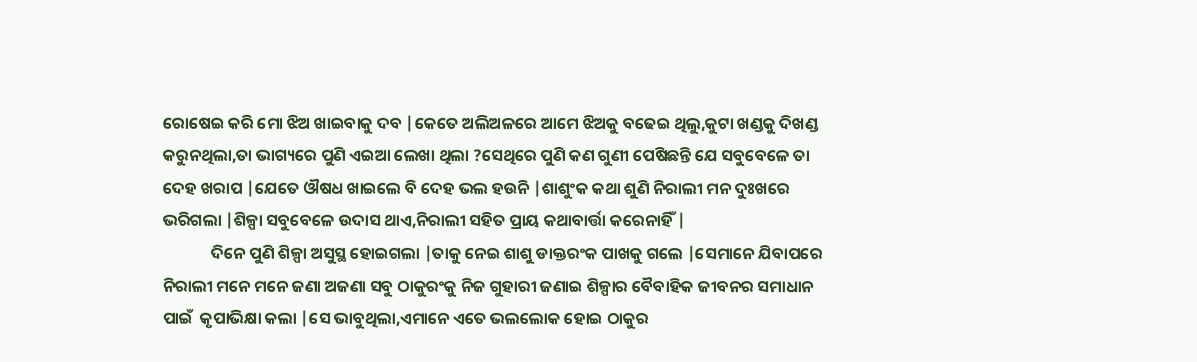ରୋଷେଇ କରି ମୋ ଝିଅ ଖାଇବାକୁ ଦବ |କେତେ ଅଲିଅଳରେ ଆମେ ଝିଅକୁ ବଢେଇ ଥିଲୁ,କୁଟା ଖଣ୍ଡକୁ ଦିଖଣ୍ଡ କରୁନଥିଲା,ତା ଭାଗ୍ୟରେ ପୁଣି ଏଇଆ ଲେଖା ଥିଲା ?ସେଥିରେ ପୁଣି କଣ ଗୁଣୀ ପେଷିଛନ୍ତି ଯେ ସବୁବେଳେ ତା ଦେହ ଖରାପ |ଯେତେ ଔଷଧ ଖାଇଲେ ବି ଦେହ ଭଲ ହଉନି |ଶାଶୁଂକ କଥା ଶୁଣି ନିରାଲୀ ମନ ଦୁଃଖରେ ଭରିଗଲା |ଶିଳ୍ପା ସବୁବେଳେ ଉଦାସ ଥାଏ,ନିରାଲୀ ସହିତ ପ୍ରାୟ କଥାବାର୍ତ୍ତା କରେନାହିଁ |
             ଦିନେ ପୁଣି ଶିଳ୍ପା ଅସୁସ୍ଥ ହୋଇଗଲା |ତାକୁ ନେଇ ଶାଶୁ ଡାକ୍ତରଂକ ପାଖକୁ ଗଲେ |ସେମାନେ ଯିବାପରେ ନିରାଲୀ ମନେ ମନେ ଜଣା ଅଜଣା ସବୁ ଠାକୁରଂକୁ ନିଜ ଗୁହାରୀ ଜଣାଇ ଶିଳ୍ପାର ବୈବାହିକ ଜୀବନର ସମାଧାନ ପାଇଁ  କୃପାଭିକ୍ଷା କଲା |ସେ ଭାବୁଥିଲା,ଏମାନେ ଏତେ ଭଲଲୋକ ହୋଇ ଠାକୁର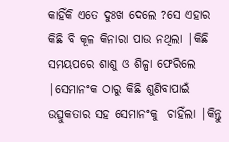କାହିଁକି ଏତେ ଦୁଃଖ ଦେଲେ ?ସେ ଏହାର କିଛି ବି କୂଳ କିନାରା ପାଉ ନଥିଲା |କିଛି  ସମୟପରେ ଶାଶୁ ଓ ଶିଳ୍ପା ଫେରିଲେ |ସେମାନଂକ ଠାରୁ କିଛି ଶୁଣିବାପାଇଁ ଉତ୍ସୁକତାର ସହ ସେମାନଂକୁ  ଚାହିଁଲା |କିନ୍ତୁ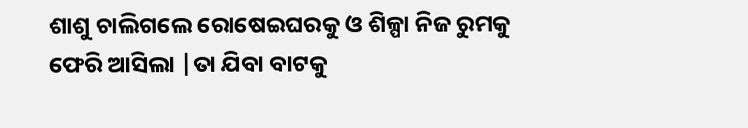ଶାଶୁ ଚାଲିଗଲେ ରୋଷେଇଘରକୁ ଓ ଶିଳ୍ପା ନିଜ ରୁମକୁ ଫେରି ଆସିଲା |ତା ଯିବା ବାଟକୁ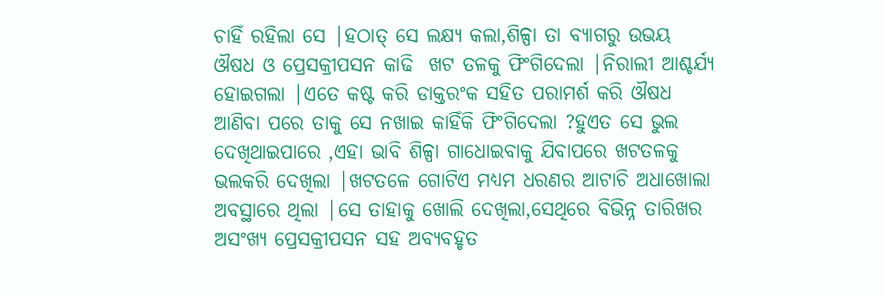ଚାହିଁ ରହିଲା ସେ |ହଠାତ୍ ସେ ଲକ୍ଷ୍ୟ କଲା,ଶିଳ୍ପା ତା ବ୍ୟାଗରୁ ଉଭୟ ଔଷଧ ଓ ପ୍ରେସକ୍ରୀପସନ କାଢି  ଖଟ ତଳକୁ ଫିଂଗିଦେଲା |ନିରାଲୀ ଆଶ୍ଚର୍ଯ୍ୟ ହୋଇଗଲା |ଏତେ କଷ୍ଟ କରି ଡାକ୍ତରଂକ ସହିତ ପରାମର୍ଶ କରି ଔଷଧ ଆଣିବା ପରେ ତାକୁ ସେ ନଖାଇ କାହିଁକି ଫିଂଗିଦେଲା ?ହୁଏତ ସେ ଭୁଲ ଦେଖିଥାଇପାରେ ,ଏହା ଭାବି ଶିଳ୍ପା ଗାଧୋଇବାକୁ ଯିବାପରେ ଖଟତଳକୁ ଭଲକରି ଦେଖିଲା |ଖଟତଳେ ଗୋଟିଏ ମଧ୍ୟମ ଧରଣର ଆଟାଚି ଅଧାଖୋଲା ଅବସ୍ଥାରେ ଥିଲା |ସେ ତାହାକୁ ଖୋଲି ଦେଖିଲା,ସେଥିରେ ବିଭିନ୍ନ ତାରିଖର ଅସଂଖ୍ୟ ପ୍ରେସକ୍ରୀପସନ ସହ ଅବ୍ୟବହୃତ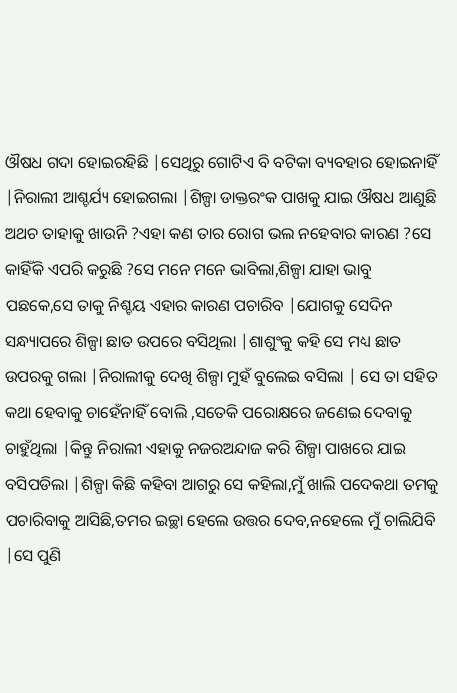ଔଷଧ ଗଦା ହୋଇରହିଛି |ସେଥିରୁ ଗୋଟିଏ ବି ବଟିକା ବ୍ୟବହାର ହୋଇନାହିଁ |ନିରାଲୀ ଆଶ୍ଚର୍ଯ୍ୟ ହୋଇଗଲା |ଶିଳ୍ପା ଡାକ୍ତରଂକ ପାଖକୁ ଯାଇ ଔଷଧ ଆଣୁଛି ଅଥଚ ତାହାକୁ ଖାଉନି ?ଏହା କଣ ତାର ରୋଗ ଭଲ ନହେବାର କାରଣ ?ସେ କାହିଁକି ଏପରି କରୁଛି ?ସେ ମନେ ମନେ ଭାବିଲା,ଶିଳ୍ପା ଯାହା ଭାବୁ ପଛକେ,ସେ ତାକୁ ନିଶ୍ଚୟ ଏହାର କାରଣ ପଚାରିବ |ଯୋଗକୁ ସେଦିନ ସନ୍ଧ୍ୟାପରେ ଶିଳ୍ପା ଛାତ ଉପରେ ବସିଥିଲା |ଶାଶୁଂକୁ କହି ସେ ମଧ୍ୟ ଛାତ ଉପରକୁ ଗଲା |ନିରାଲୀକୁ ଦେଖି ଶିଳ୍ପା ମୁହଁ ବୁଲେଇ ବସିଲା | ସେ ତା ସହିତ କଥା ହେବାକୁ ଚାହେଁନାହିଁ ବୋଲି ,ସତେକି ପରୋକ୍ଷରେ ଜଣେଇ ଦେବାକୁ ଚାହୁଁଥିଲା |କିନ୍ତୁ ନିରାଲୀ ଏହାକୁ ନଜରଅନ୍ଦାଜ କରି ଶିଳ୍ପା ପାଖରେ ଯାଇ ବସିପଡିଲା |ଶିଳ୍ପା କିଛି କହିବା ଆଗରୁ ସେ କହିଲା,ମୁଁ ଖାଲି ପଦେକଥା ତମକୁ ପଚାରିବାକୁ ଆସିଛି,ତମର ଇଚ୍ଛା ହେଲେ ଉତ୍ତର ଦେବ,ନହେଲେ ମୁଁ ଚାଲିଯିବି |ସେ ପୁଣି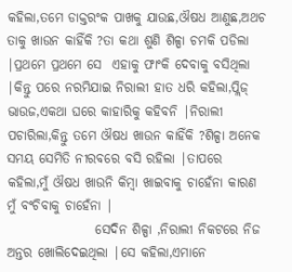କହିଲା,ତମେ ଡାକ୍ତରଂକ ପାଖକୁ ଯାଉଛ,ଔଷଧ ଆଣୁଛ,ଅଥଚ ତାକୁ ଖାଉନ କାହିଁକି ?ତା କଥା ଶୁଣି ଶିଳ୍ପା ଚମକି ପଡିଲା |ପ୍ରଥମେ ପ୍ରଥମେ ସେ  ଏହାକୁ ଫାଂକି ଦେବାକୁ ବସିଥିଲା |କିନ୍ତୁ ପରେ ନରମିଯାଇ ନିରାଲୀ ହାତ ଧରି କହିଲା,ପ୍ଲିଜ୍ ଭାଉଜ,ଏକଥା ଘରେ କାହାରିକୁ କହିବନି |ନିରାଲୀ ପଚାରିଲା,କିନ୍ତୁ ତମେ ଔଷଧ ଖାଉନ କାହିଁକି ?ଶିଳ୍ପା ଅନେକ ସମୟ ସେମିତି ନୀରବରେ ବସି ରହିଲା |ତାପରେ କହିଲା,ମୁଁ ଔଷଧ ଖାଉନି କିମ୍ବା ଖାଇବାକୁ ଚାହେଁନା କାରଣ ମୁଁ ବଂଚିବାକୁ ଚାହେଁନା |
                 ସେଦିନ ଶିଳ୍ପା ,ନିରାଲୀ ନିକଟରେ ନିଜ ଅନ୍ତର ଖୋଲିଦେଇଥିଲା |ସେ କହିଲା,ଏମାନେ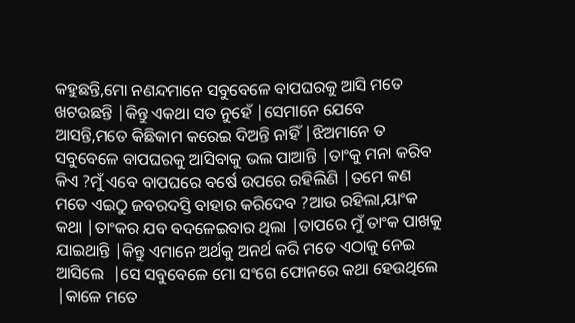କହୁଛନ୍ତି,ମୋ ନଣନ୍ଦମାନେ ସବୁବେଳେ ବାପଘରକୁ ଆସି ମତେ ଖଟଉଛନ୍ତି |କିନ୍ତୁ ଏକଥା ସତ ନୁହେଁ |ସେମାନେ ଯେବେ ଆସନ୍ତି,ମତେ କିଛିକାମ କରେଇ ଦିଅନ୍ତି ନାହିଁ |ଝିଅମାନେ ତ ସବୁବେଳେ ବାପଘରକୁ ଆସିବାକୁ ଭଲ ପାଆନ୍ତି |ତାଂକୁ ମନା କରିବ କିଏ ?ମୁଁ ଏବେ ବାପଘରେ ବର୍ଷେ ଉପରେ ରହିଲିଣି |ତମେ କଣ ମତେ ଏଇଠୁ ଜବରଦସ୍ତି ବାହାର କରିଦେବ ?ଆଉ ରହିଲା,ୟାଂକ କଥା |ତାଂକର ଯବ ବଦଳେଇବାର ଥିଲା |ତାପରେ ମୁଁ ତାଂକ ପାଖକୁ ଯାଇଥାନ୍ତି |କିନ୍ତୁ ଏମାନେ ଅର୍ଥକୁ ଅନର୍ଥ କରି ମତେ ଏଠାକୁ ନେଇ ଆସିଲେ  |ସେ ସବୁବେଳେ ମୋ ସଂଗେ ଫୋନରେ କଥା ହେଉଥିଲେ |କାଳେ ମତେ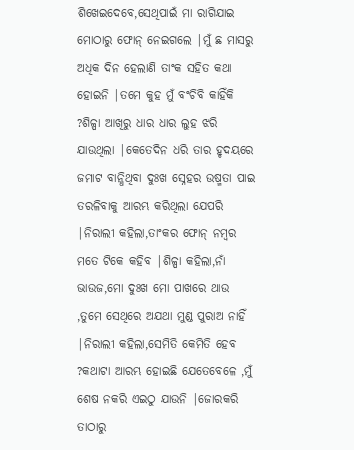ଶିଖେଇଦେବେ,ସେଥିପାଇଁ ମା ରାଗିଯାଇ ମୋଠାରୁ ଫୋନ୍ ନେଇଗଲେ |ମୁଁ ଛ ମାସରୁ ଅଧିକ ଦିନ ହେଲାଣି ତାଂକ ସହିତ କଥା ହୋଇନି |ତମେ କୁହ ମୁଁ ବଂଚିବି କାହିଁକି ?ଶିଳ୍ପା ଆଖିରୁ ଧାର ଧାର ଲୁହ ଝରି ଯାଉଥିଲା |କେତେଦିନ ଧରି ତାର ହୃଦୟରେ ଜମାଟ ବାନ୍ଧିଥିବା ଦୁଃଖ ସ୍ନେହର ଉଷ୍ମତା ପାଇ ତରଳିବାକୁ ଆରମ୍ଭ କରିଥିଲା ଯେପରି |ନିରାଲୀ କହିଲା,ତାଂକର ଫୋନ୍ ନମ୍ବର ମତେ ଟିକେ କହିବ |ଶିଳ୍ପା କହିଲା,ନାଁ ଭାଉଜ,ମୋ ଦୁଃଖ ମୋ ପାଖରେ ଥାଉ ,ତୁମେ ସେଥିରେ ଅଯଥା ମୁଣ୍ଡ ପୁରାଅ ନାହିଁ |ନିରାଲୀ କହିଲା,ସେମିତି କେମିତି ହେବ ?କଥାଟା ଆରମ୍ଭ ହୋଇଛି ଯେତେବେଳେ ,ମୁଁ ଶେଷ ନକରି ଏଇଠୁ ଯାଉନି |ଜୋରକରି ତାଠାରୁ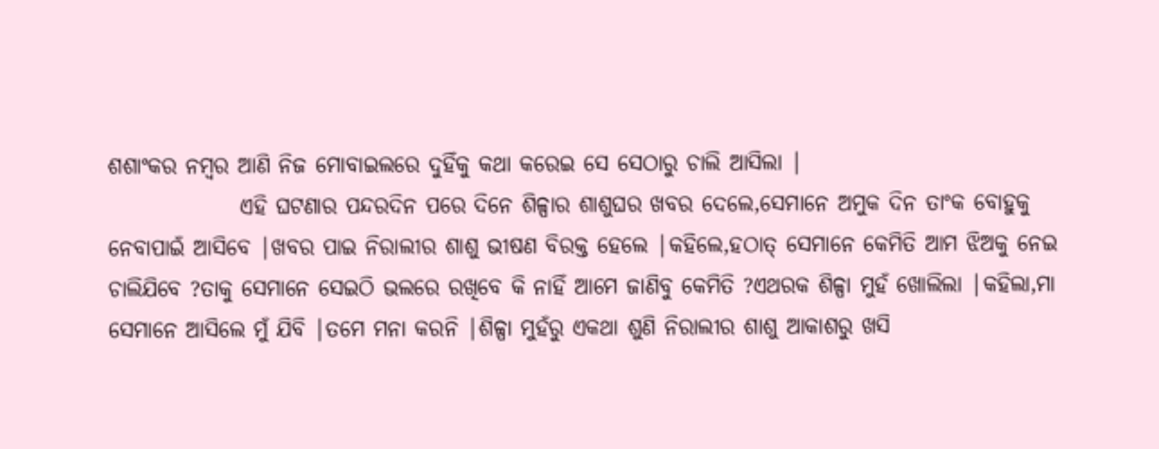ଶଶାଂକର ନମ୍ବର ଆଣି ନିଜ ମୋବାଇଲରେ ଦୁହିଁକୁ କଥା କରେଇ ସେ ସେଠାରୁ ଚାଲି ଆସିଲା |
               ଏହି ଘଟଣାର ପନ୍ଦରଦିନ ପରେ ଦିନେ ଶିଳ୍ପାର ଶାଶୁଘର ଖବର ଦେଲେ,ସେମାନେ ଅମୁକ ଦିନ ତାଂକ ବୋହୁକୁ ନେବାପାଇଁ ଆସିବେ |ଖବର ପାଇ ନିରାଲୀର ଶାଶୁ ଭୀଷଣ ବିରକ୍ତ ହେଲେ |କହିଲେ,ହଠାତ୍ ସେମାନେ କେମିତି ଆମ ଝିଅକୁ ନେଇ ଚାଲିଯିବେ ?ତାକୁ ସେମାନେ ସେଇଠି ଭଲରେ ରଖିବେ କି ନାହିଁ ଆମେ ଜାଣିବୁ କେମିତି ?ଏଥରକ ଶିଳ୍ପା ମୁହଁ ଖୋଲିଲା |କହିଲା,ମା ସେମାନେ ଆସିଲେ ମୁଁ ଯିବି |ତମେ ମନା କରନି |ଶିଳ୍ପା ମୁହଁରୁ ଏକଥା ଶୁଣି ନିରାଲୀର ଶାଶୁ ଆକାଶରୁ ଖସି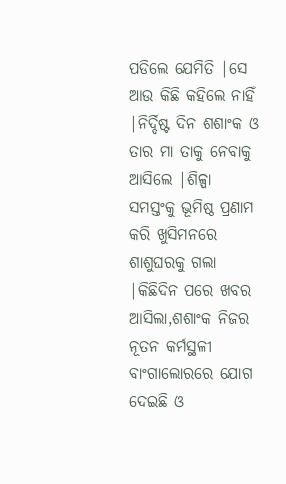ପଡିଲେ ଯେମିତି |ସେ ଆଉ କିଛି କହିଲେ ନାହିଁ |ନିର୍ଦ୍ଦିଷ୍ଟ ଦିନ ଶଶାଂକ ଓ ତାର ମା ତାକୁ ନେବାକୁ ଆସିଲେ |ଶିଳ୍ପା ସମସ୍ତଂକୁ ଭୂମିଷ୍ଠ ପ୍ରଣାମ କରି ଖୁସିମନରେ ଶାଶୁଘରକୁ ଗଲା |କିଛିଦିନ ପରେ ଖବର ଆସିଲା,ଶଶାଂକ ନିଜର ନୂତନ କର୍ମସ୍ଥଳୀ ବାଂଗାଲୋରରେ ଯୋଗ ଦେଇଛି ଓ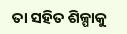ତା ସହିତ ଶିଳ୍ପାକୁ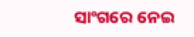ସାଂଗରେ ନେଇ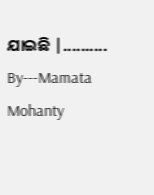ଯାଇଛି |..........
By---Mamata Mohanty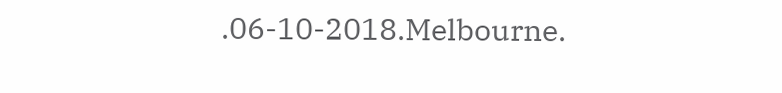.06-10-2018.Melbourne.